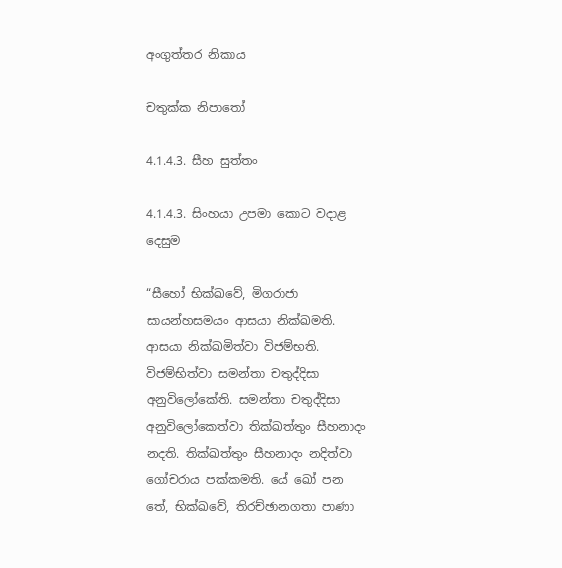අංගුත්තර නිකාය

චතුක්ක නිපාතෝ

4.1.4.3. සීහ සුත්තං

4.1.4.3. සිංහයා උපමා කොට වදාළ දෙසුම

“සීහෝ භික්ඛවේ, මිගරාජා සායන්හසමයං ආසයා නික්ඛමති. ආසයා නික්ඛමිත්වා විජම්භති. විජම්භිත්වා සමන්තා චතුද්දිසා අනුවිලෝකේති. සමන්තා චතුද්දිසා අනුවිලෝකෙත්වා තික්ඛත්තුං සීහනාදං නදති. තික්ඛත්තුං සීහනාදං නදිත්වා ගෝචරාය පක්කමති. යේ ඛෝ පන තේ, භික්ඛවේ, තිරච්ඡානගතා පාණා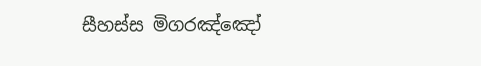සීහස්ස මිගරඤ්ඤෝ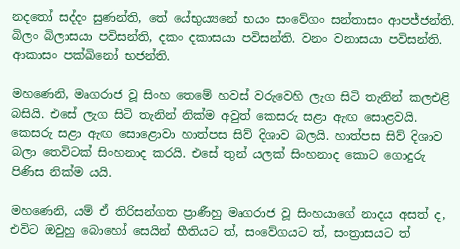නදතෝ සද්දං සුණන්ති, තේ යේභුය්‍යනේ භයං සංවේගං සන්තාසං ආපජ්ජන්ති. බිලං බිලාසයා පවිසන්ති, දකං දකාසයා පවිසන්ති. වනං වනාසයා පවිසන්ති. ආකාසං පක්ඛිනෝ භජන්ති.

මහණෙනි, මෘගරාජ වූ සිංහ තෙමේ හවස් වරුවෙහි ලැග සිටි තැනින් කලඑළි බසියි. එසේ ලැග සිටි තැනින් නික්ම අවුත් කෙසරු සළා ඇඟ සොළවයි. කෙසරු සළා ඇඟ සොළොවා හාත්පස සිව් දිශාව බලයි. හාත්පස සිව් දිශාව බලා තෙවිටක් සිංහනාද කරයි. එසේ තුන් යලක් සිංහනාද කොට ගොදුරු පිණිස නික්ම යයි.

මහණෙනි, යම් ඒ තිරිසන්ගත ප්‍රාණීහු මෘගරාජ වූ සිංහයාගේ නාදය අසත් ද, එවිට ඔවුහු බොහෝ සෙයින් භීතියට ත්, සංවේගයට ත්, සංත්‍රාසයට ත්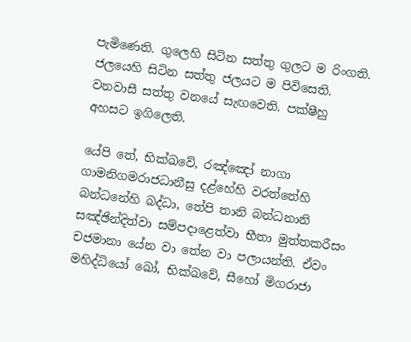පැමිණෙති. ගුලෙහි සිටින සත්තු ගුලට ම රිංගති. ජලයෙහි සිටින සත්තු ජලයට ම පිවිසෙති. වනවාසී සත්තු වනයේ සැඟවෙති. පක්ෂීහු අහසට ඉගිලෙති.

යේපි තේ, භික්ඛවේ, රඤ්ඤෝ නාගා ගාමනිගමරාජධානීසු දළ්හේහි වරත්තේහි බන්ධනේහි බද්ධා, තේපි තානි බන්ධනානි සඤ්ඡින්දිත්වා සම්පදාළෙත්වා භීතා මුත්තකරීසං චජමානා යේන වා තේන වා පලායන්ති. ඒවං මහිද්ධියෝ ඛෝ, භික්ඛවේ, සීහෝ මිගරාජා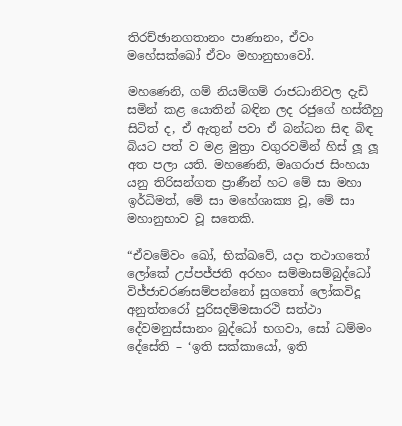තිරච්ඡානගතානං පාණානං, ඒවං මහේසක්ඛෝ ඒවං මහානුභාවෝ.

මහණෙනි, ගම් නියම්ගම් රාජධානිවල දැඩි සමින් කළ යොතින් බඳින ලද රජුගේ හස්තීහු සිටිත් ද, ඒ ඇතුන් පවා ඒ බන්ධන සිඳ බිඳ බියට පත් ව මළ මුත්‍රා වගුරවමින් හිස් ලූ ලූ අත පලා යති. මහණෙනි, මෘගරාජ සිංහයා යනු තිරිසන්ගත ප්‍රාණීන් හට මේ සා මහා ඉර්ධිමත්, මේ සා මහේශාක්‍ය වූ, මේ සා මහානුභාව වූ සතෙකි.

“ඒවමේවං ඛෝ, භික්ඛවේ, යදා තථාගතෝ ලෝකේ උප්පජ්ජති අරහං සම්මාසම්බුද්ධෝ විජ්ජාචරණසම්පන්නෝ සුගතෝ ලෝකවිදූ අනුත්තරෝ පුරිසදම්මසාරථි සත්ථා දේවමනුස්සානං බුද්ධෝ භගවා, සෝ ධම්මං දේසේති – ‘ඉති සක්කායෝ, ඉති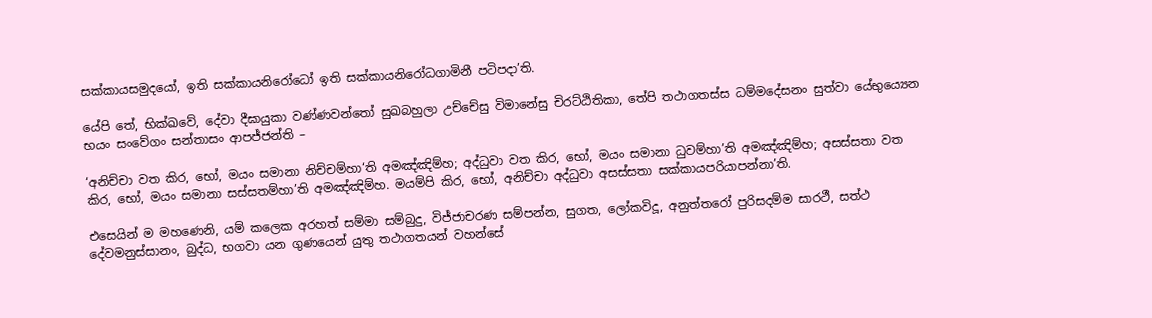සක්කායසමුදයෝ, ඉති සක්කායනිරෝධෝ ඉති සක්කායනිරෝධගාමිනී පටිපදා’ති.

යේපි තේ, භික්ඛවේ, දේවා දීඝායුකා වණ්ණවන්තෝ සුඛබහුලා උච්චේසු විමානේසු චිරට්ඨිතිකා, තේපි තථාගතස්ස ධම්මදේසනං සුත්වා යේභුය්‍යෙන භයං සංවේගං සන්තාසං ආපජ්ජන්ති –

‘අනිච්චා වත කිර, භෝ, මයං සමානා නිච්චම්හා‘ති අමඤ්ඤිම්හ; අද්ධුවා වත කිර, භෝ, මයං සමානා ධුවම්හා’ති අමඤ්ඤිම්හ; අසස්සතා වත කිර, භෝ, මයං සමානා සස්සතම්හා’ති අමඤ්ඤිම්හ. මයම්පි කිර, භෝ, අනිච්චා අද්ධුවා අසස්සතා සක්කායපරියාපන්නා’ති.

එසෙයින් ම මහණෙනි, යම් කලෙක අරහත් සම්මා සම්බුදු, විජ්ජාචරණ සම්පන්න, සුගත, ලෝකවිදූ, අනුත්තරෝ පුරිසදම්ම සාරථී, සත්ථ දේවමනුස්සානං, බුද්ධ, භගවා යන ගුණයෙන් යුතු තථාගතයන් වහන්සේ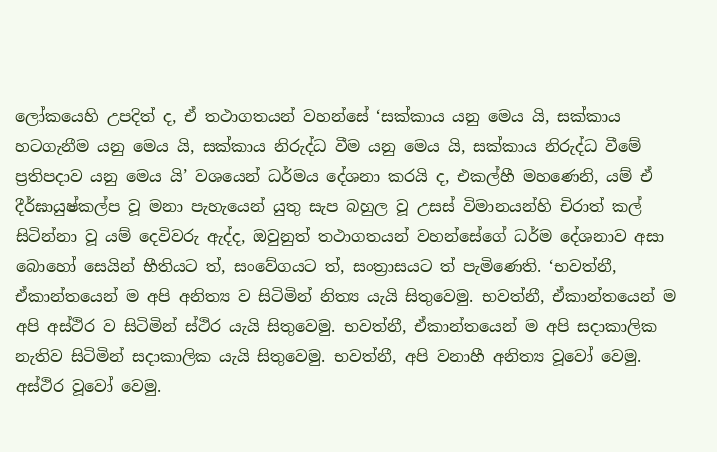ලෝකයෙහි උපදිත් ද, ඒ තථාගතයන් වහන්සේ ‘සක්කාය යනු මෙය යි, සක්කාය හටගැනීම යනු මෙය යි, සක්කාය නිරුද්ධ වීම යනු මෙය යි, සක්කාය නිරුද්ධ වීමේ ප්‍රතිපදාව යනු මෙය යි’ වශයෙන් ධර්මය දේශනා කරයි ද, එකල්හී මහණෙනි, යම් ඒ දීර්ඝායුෂ්කල්ප වූ මනා පැහැයෙන් යුතු සැප බහුල වූ උසස් විමානයන්හි චිරාත් කල් සිටින්නා වූ යම් දෙවිවරු ඇද්ද, ඔවුනුත් තථාගතයන් වහන්සේගේ ධර්ම දේශනාව අසා බොහෝ සෙයින් භීතියට ත්, සංවේගයට ත්, සංත්‍රාසයට ත් පැමිණෙති. ‘භවත්නී, ඒකාන්තයෙන් ම අපි අනිත්‍ය ව සිටිමින් නිත්‍ය යැයි සිතුවෙමු. භවත්නී, ඒකාන්තයෙන් ම අපි අස්ථිර ව සිටිමින් ස්ථිර යැයි සිතුවෙමු. භවත්නී, ඒකාන්තයෙන් ම අපි සදාකාලික නැතිව සිටිමින් සදාකාලික යැයි සිතුවෙමු. භවත්නී, අපි වනාහී අනිත්‍ය වූවෝ වෙමු. අස්ථිර වූවෝ වෙමු.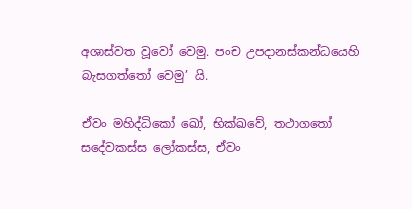අශාස්වත වූවෝ වෙමු. පංච උපදානස්කන්ධයෙහි බැසගත්තෝ වෙමු’ යි.

ඒවං මහිද්ධිකෝ ඛෝ, භික්ඛවේ, තථාගතෝ සදේවකස්ස ලෝකස්ස, ඒවං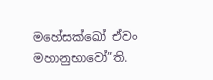මහේසක්ඛෝ ඒවං මහානුභාවෝ”ති.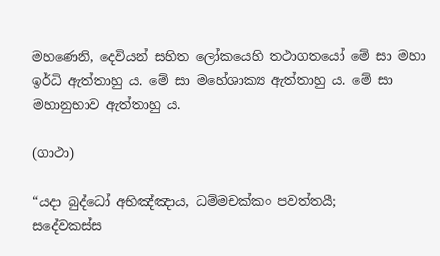මහණෙනි, දෙවියන් සහිත ලෝකයෙහි තථාගතයෝ මේ සා මහා ඉර්ධි ඇත්තාහු ය. මේ සා මහේශාක්‍ය ඇත්තාහු ය. මේ සා මහානුභාව ඇත්තාහු ය.

(ගාථා)

“යදා බුද්ධෝ අභිඤ්ඤාය, ධම්මචක්කං පවත්තයී;
සදේවකස්ස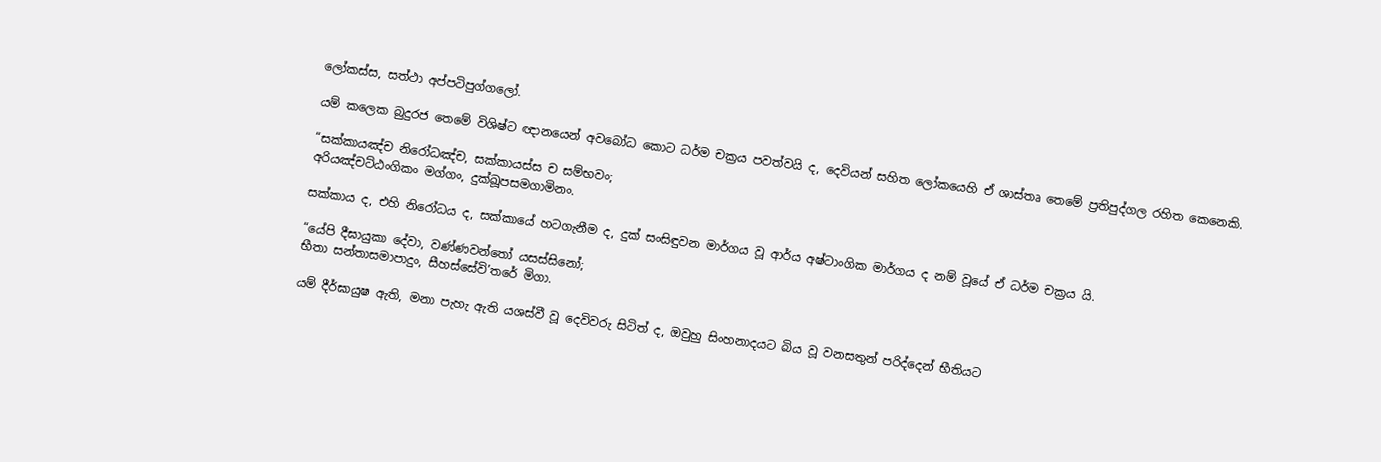ලෝකස්ස, සත්ථා අප්පටිපුග්ගලෝ.

යම් කලෙක බුදුරජ තෙමේ විශිෂ්ට ඥානයෙන් අවබෝධ කොට ධර්ම චක්‍රය පවත්වයි ද, දෙවියන් සහිත ලෝකයෙහි ඒ ශාස්තෘ තෙමේ ප්‍රතිපුද්ගල රහිත කෙනෙකි.

“සක්කායඤ්ච නිරෝධඤ්ච, සක්කායස්ස ච සම්භවං;
අරියඤ්චට්ඨංගිකං මග්ගං, දුක්ඛූපසමගාමිනං.

සක්කාය ද, එහි නිරෝධය ද, සක්කායේ හටගැනීම ද, දුක් සංසිඳුවන මාර්ගය වූ ආර්ය අෂ්ටාංගික මාර්ගය ද නම් වූයේ ඒ ධර්ම චක්‍රය යි.

“යේපි දීඝායුකා දේවා, වණ්ණවන්තෝ යසස්සිනෝ;
භීතා සන්තාසමාපාදුං, සීහස්සේවි’තරේ මිගා.

යම් දීර්ඝායුෂ ඇති, මනා පැහැ ඇති යශස්වී වූ දෙවිවරු සිටිත් ද, ඔවුහු සිංහනාදයට බිය වූ වනසතුන් පරිද්දෙන් භීතියට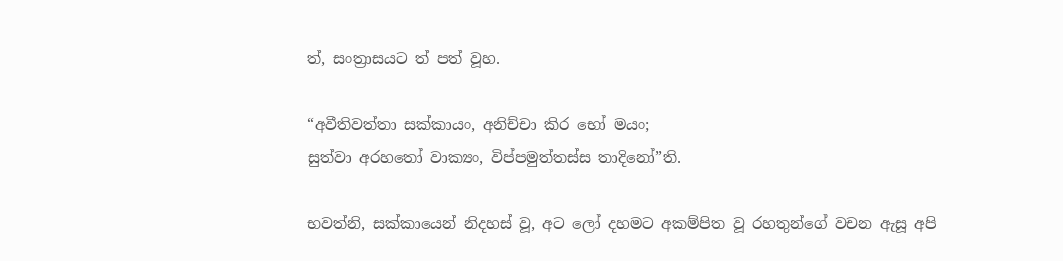ත්, සංත්‍රාසයට ත් පත් වූහ.

“අවීතිවත්තා සක්කායං, අනිච්චා කිර භෝ මයං;
සුත්වා අරහතෝ වාක්‍යං, විප්පමුත්තස්ස තාදිනෝ”ති.

භවත්නි, සක්කායෙන් නිදහස් වූ, අට ලෝ දහමට අකම්පිත වූ රහතුන්ගේ වචන ඇසූ අපි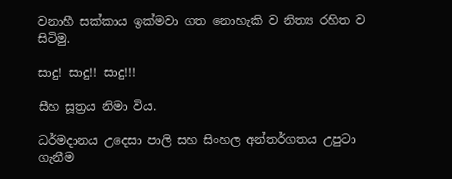වනාහී සක්කාය ඉක්මවා ගත නොහැකි ව නිත්‍ය රහිත ව සිටිමු.

සාදු! සාදු!! සාදු!!!

සීහ සූත්‍රය නිමා විය.

ධර්මදානය උදෙසා පාලි සහ සිංහල අන්තර්ගතය උපුටා ගැනීම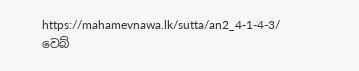https://mahamevnawa.lk/sutta/an2_4-1-4-3/ වෙබ්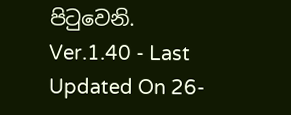පිටුවෙනි.
Ver.1.40 - Last Updated On 26-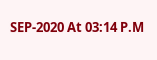SEP-2020 At 03:14 P.M